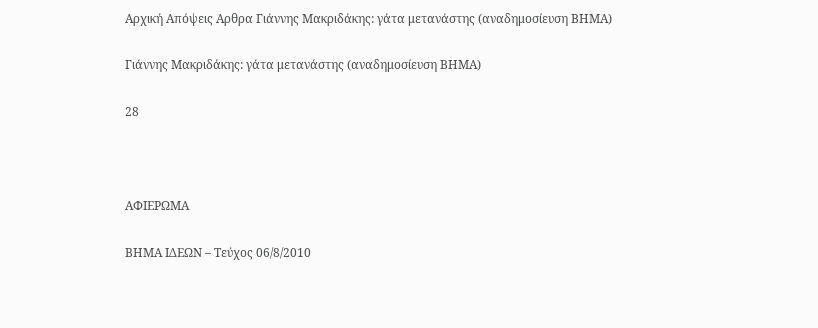Αρχική Απόψεις Aρθρα Γιάννης Μακριδάκης: γάτα μετανάστης (αναδημοσίευση ΒΗΜΑ)

Γιάννης Μακριδάκης: γάτα μετανάστης (αναδημοσίευση ΒΗΜΑ)

28



ΑΦΙΕΡΩΜΑ

ΒΗΜΑ ΙΔΕΩΝ – Τεύχος 06/8/2010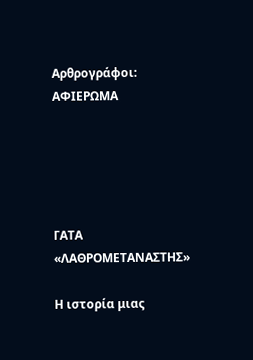Αρθρογράφοι: ΑΦΙΕΡΩΜΑ





ΓΑΤΑ «ΛΑΘΡΟΜΕΤΑΝΑΣΤΗΣ»

Η ιστορία μιας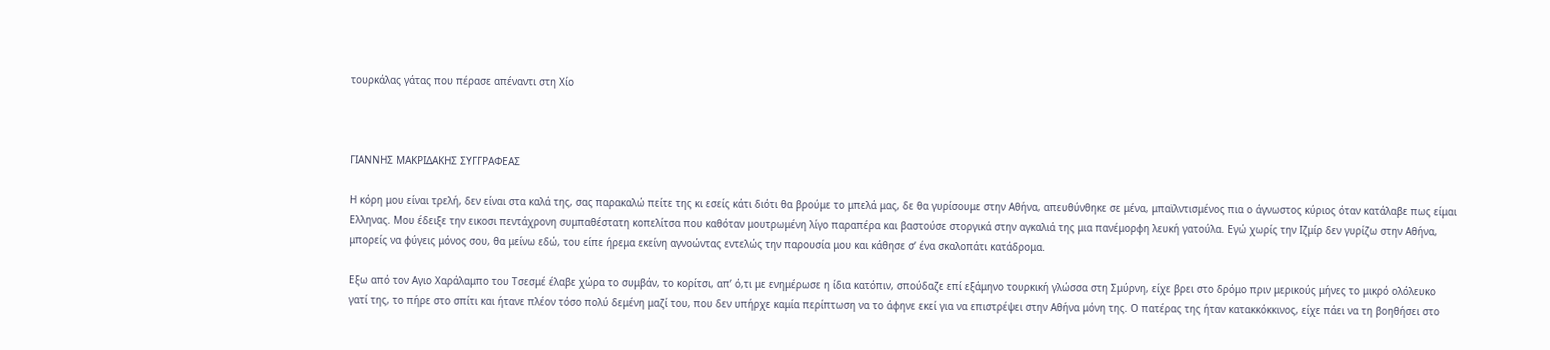τουρκάλας γάτας που πέρασε απέναντι στη Χίο



ΓΙΑΝΝΗΣ ΜΑΚΡΙΔΑΚΗΣ ΣΥΓΓΡΑΦΕΑΣ

Η κόρη μου είναι τρελή, δεν είναι στα καλά της, σας παρακαλώ πείτε της κι εσείς κάτι διότι θα βρούμε το μπελά μας, δε θα γυρίσουμε στην Αθήνα, απευθύνθηκε σε μένα, μπαϊλντισμένος πια ο άγνωστος κύριος όταν κατάλαβε πως είμαι Ελληνας. Μου έδειξε την εικοσι πεντάχρονη συμπαθέστατη κοπελίτσα που καθόταν μουτρωμένη λίγο παραπέρα και βαστούσε στοργικά στην αγκαλιά της μια πανέμορφη λευκή γατούλα. Εγώ χωρίς την Ιζμίρ δεν γυρίζω στην Αθήνα, μπορείς να φύγεις μόνος σου, θα μείνω εδώ, του είπε ήρεμα εκείνη αγνοώντας εντελώς την παρουσία μου και κάθησε σ’ ένα σκαλοπάτι κατάδρομα.

Εξω από τον Αγιο Χαράλαμπο του Τσεσμέ έλαβε χώρα το συμβάν, το κορίτσι, απ’ ό,τι με ενημέρωσε η ίδια κατόπιν, σπούδαζε επί εξάμηνο τουρκική γλώσσα στη Σμύρνη, είχε βρει στο δρόμο πριν μερικούς μήνες το μικρό ολόλευκο γατί της, το πήρε στο σπίτι και ήτανε πλέον τόσο πολύ δεμένη μαζί του, που δεν υπήρχε καμία περίπτωση να το άφηνε εκεί για να επιστρέψει στην Αθήνα μόνη της. Ο πατέρας της ήταν κατακκόκκινος, είχε πάει να τη βοηθήσει στο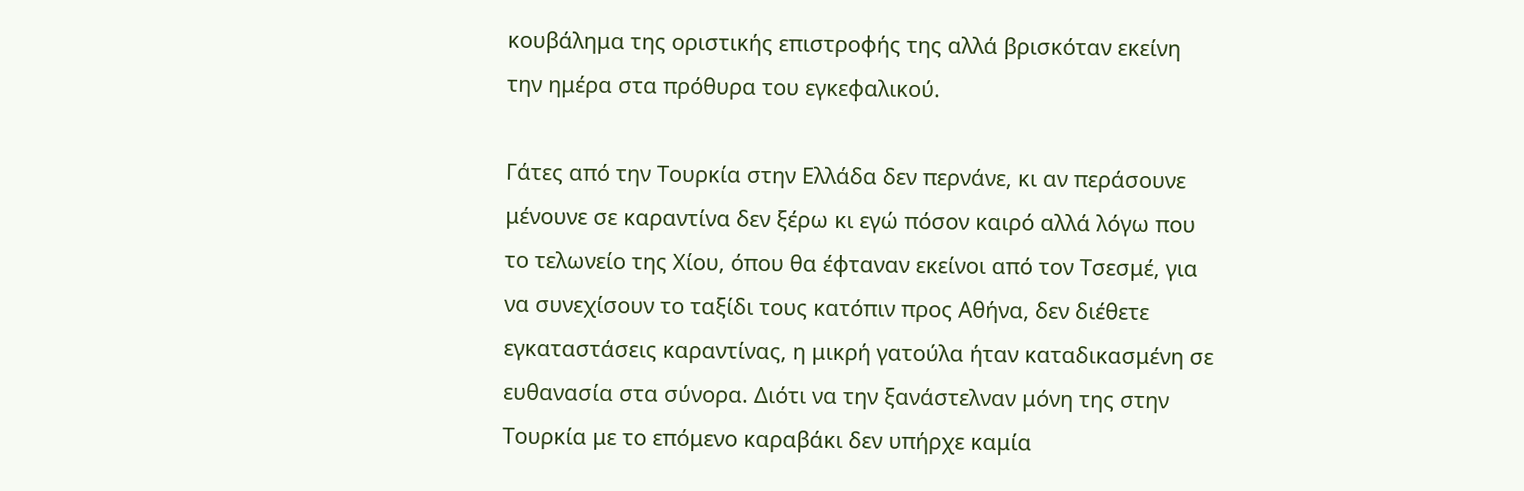κουβάλημα της οριστικής επιστροφής της αλλά βρισκόταν εκείνη την ημέρα στα πρόθυρα του εγκεφαλικού.

Γάτες από την Τουρκία στην Ελλάδα δεν περνάνε, κι αν περάσουνε μένουνε σε καραντίνα δεν ξέρω κι εγώ πόσον καιρό αλλά λόγω που το τελωνείο της Χίου, όπου θα έφταναν εκείνοι από τον Τσεσμέ, για να συνεχίσουν το ταξίδι τους κατόπιν προς Αθήνα, δεν διέθετε εγκαταστάσεις καραντίνας, η μικρή γατούλα ήταν καταδικασμένη σε ευθανασία στα σύνορα. Διότι να την ξανάστελναν μόνη της στην Τουρκία με το επόμενο καραβάκι δεν υπήρχε καμία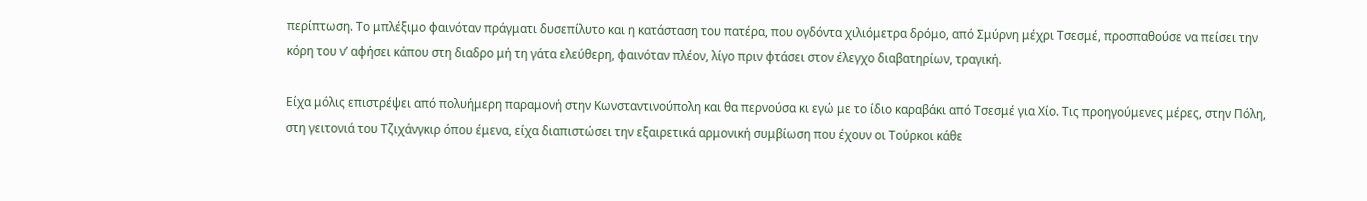περίπτωση. Το μπλέξιμο φαινόταν πράγματι δυσεπίλυτο και η κατάσταση του πατέρα, που ογδόντα χιλιόμετρα δρόμο, από Σμύρνη μέχρι Τσεσμέ, προσπαθούσε να πείσει την κόρη του ν’ αφήσει κάπου στη διαδρο μή τη γάτα ελεύθερη, φαινόταν πλέον, λίγο πριν φτάσει στον έλεγχο διαβατηρίων, τραγική.

Είχα μόλις επιστρέψει από πολυήμερη παραμονή στην Κωνσταντινούπολη και θα περνούσα κι εγώ με το ίδιο καραβάκι από Τσεσμέ για Χίο. Τις προηγούμενες μέρες, στην Πόλη, στη γειτονιά του Τζιχάνγκιρ όπου έμενα, είχα διαπιστώσει την εξαιρετικά αρμονική συμβίωση που έχουν οι Τούρκοι κάθε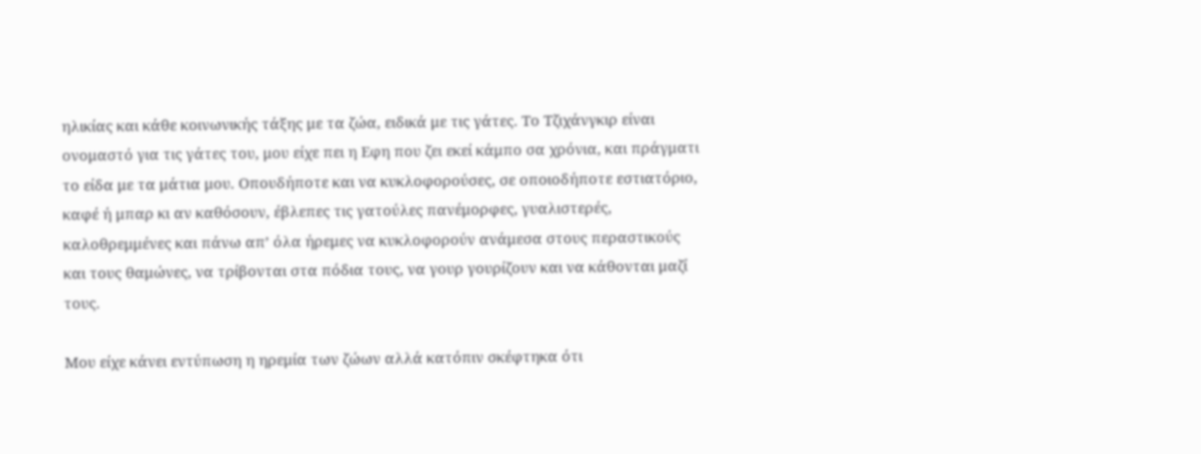ηλικίας και κάθε κοινωνικής τάξης με τα ζώα, ειδικά με τις γάτες. Το Τζιχάνγκιρ είναι ονομαστό για τις γάτες του, μου είχε πει η Εφη που ζει εκεί κάμπο σα χρόνια, και πράγματι το είδα με τα μάτια μου. Οπουδήποτε και να κυκλοφορούσες, σε οποιοδήποτε εστιατόριο, καφέ ή μπαρ κι αν καθόσουν, έβλεπες τις γατούλες πανέμορφες, γυαλιστερές, καλοθρεμμένες και πάνω απ’ όλα ήρεμες να κυκλοφορούν ανάμεσα στους περαστικούς και τους θαμώνες, να τρίβονται στα πόδια τους, να γουρ γουρίζουν και να κάθονται μαζί τους.

Μου είχε κάνει εντύπωση η ηρεμία των ζώων αλλά κατόπιν σκέφτηκα ότι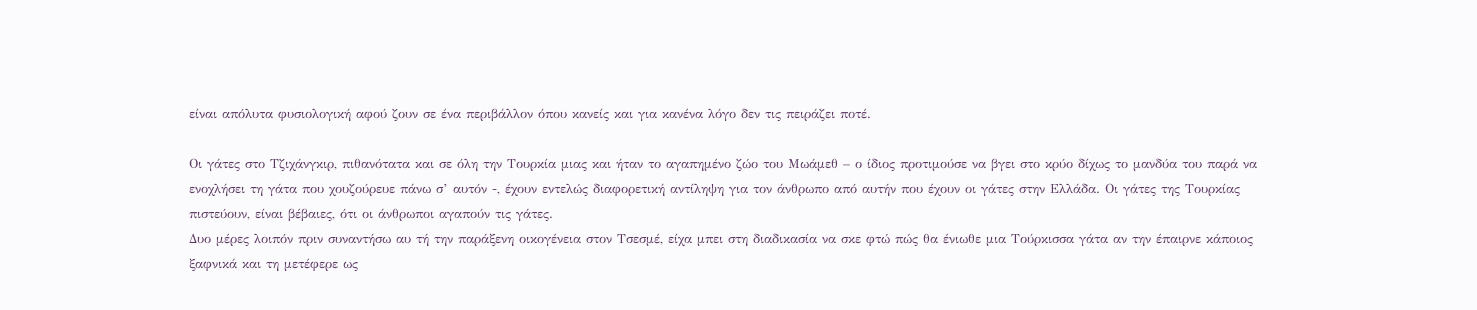είναι απόλυτα φυσιολογική αφού ζουν σε ένα περιβάλλον όπου κανείς και για κανένα λόγο δεν τις πειράζει ποτέ.

Οι γάτες στο Τζιχάνγκιρ, πιθανότατα και σε όλη την Τουρκία μιας και ήταν το αγαπημένο ζώο του Μωάμεθ – ο ίδιος προτιμούσε να βγει στο κρύο δίχως το μανδύα του παρά να ενοχλήσει τη γάτα που χουζούρευε πάνω σ’ αυτόν -, έχουν εντελώς διαφορετική αντίληψη για τον άνθρωπο από αυτήν που έχουν οι γάτες στην Ελλάδα. Οι γάτες της Τουρκίας πιστεύουν, είναι βέβαιες, ότι οι άνθρωποι αγαπούν τις γάτες.
Δυο μέρες λοιπόν πριν συναντήσω αυ τή την παράξενη οικογένεια στον Τσεσμέ, είχα μπει στη διαδικασία να σκε φτώ πώς θα ένιωθε μια Τούρκισσα γάτα αν την έπαιρνε κάποιος ξαφνικά και τη μετέφερε ως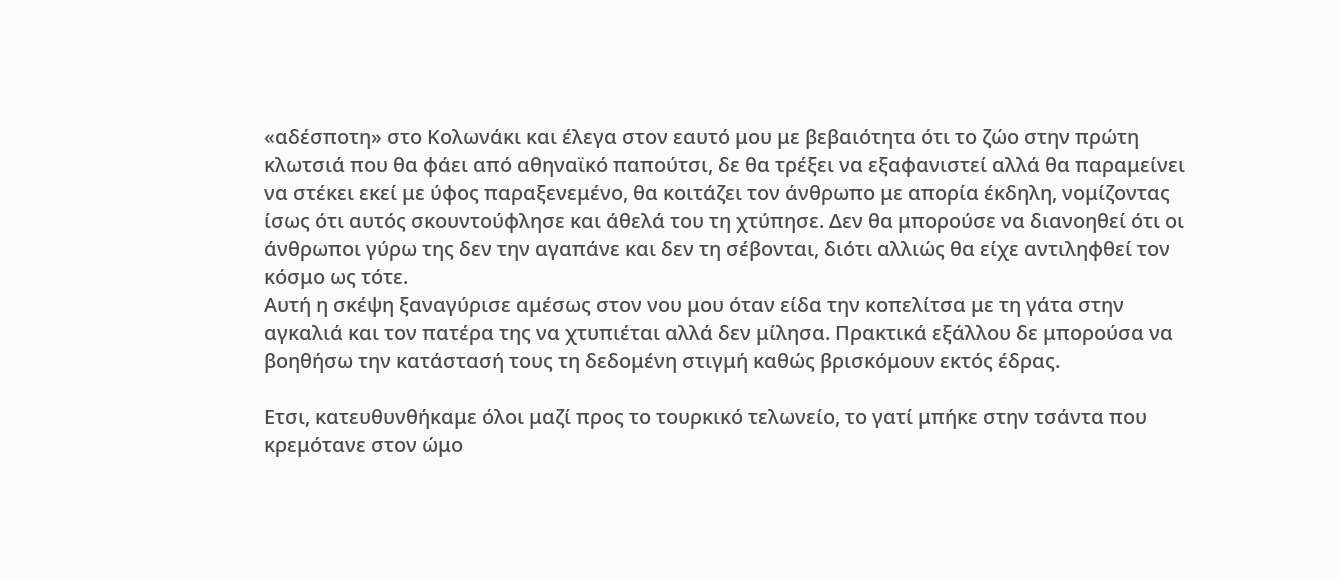«αδέσποτη» στο Κολωνάκι και έλεγα στον εαυτό μου με βεβαιότητα ότι το ζώο στην πρώτη κλωτσιά που θα φάει από αθηναϊκό παπούτσι, δε θα τρέξει να εξαφανιστεί αλλά θα παραμείνει να στέκει εκεί με ύφος παραξενεμένο, θα κοιτάζει τον άνθρωπο με απορία έκδηλη, νομίζοντας ίσως ότι αυτός σκουντούφλησε και άθελά του τη χτύπησε. Δεν θα μπορούσε να διανοηθεί ότι οι άνθρωποι γύρω της δεν την αγαπάνε και δεν τη σέβονται, διότι αλλιώς θα είχε αντιληφθεί τον κόσμο ως τότε.
Αυτή η σκέψη ξαναγύρισε αμέσως στον νου μου όταν είδα την κοπελίτσα με τη γάτα στην αγκαλιά και τον πατέρα της να χτυπιέται αλλά δεν μίλησα. Πρακτικά εξάλλου δε μπορούσα να βοηθήσω την κατάστασή τους τη δεδομένη στιγμή καθώς βρισκόμουν εκτός έδρας.

Ετσι, κατευθυνθήκαμε όλοι μαζί προς το τουρκικό τελωνείο, το γατί μπήκε στην τσάντα που κρεμότανε στον ώμο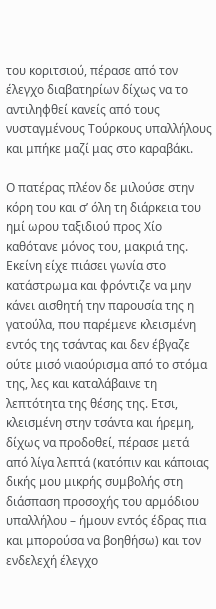του κοριτσιού, πέρασε από τον έλεγχο διαβατηρίων δίχως να το αντιληφθεί κανείς από τους νυσταγμένους Τούρκους υπαλλήλους και μπήκε μαζί μας στο καραβάκι.

Ο πατέρας πλέον δε μιλούσε στην κόρη του και σ’ όλη τη διάρκεια του ημί ωρου ταξιδιού προς Χίο καθότανε μόνος του, μακριά της. Εκείνη είχε πιάσει γωνία στο κατάστρωμα και φρόντιζε να μην κάνει αισθητή την παρουσία της η γατούλα, που παρέμενε κλεισμένη εντός της τσάντας και δεν έβγαζε ούτε μισό νιαούρισμα από το στόμα της, λες και καταλάβαινε τη λεπτότητα της θέσης της. Ετσι, κλεισμένη στην τσάντα και ήρεμη, δίχως να προδοθεί, πέρασε μετά από λίγα λεπτά (κατόπιν και κάποιας δικής μου μικρής συμβολής στη διάσπαση προσοχής του αρμόδιου υπαλλήλου – ήμουν εντός έδρας πια και μπορούσα να βοηθήσω) και τον ενδελεχή έλεγχο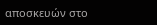αποσκευών στο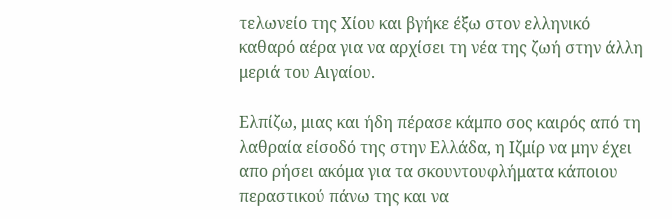τελωνείο της Χίου και βγήκε έξω στον ελληνικό καθαρό αέρα για να αρχίσει τη νέα της ζωή στην άλλη μεριά του Αιγαίου.

Ελπίζω, μιας και ήδη πέρασε κάμπο σος καιρός από τη λαθραία είσοδό της στην Ελλάδα, η Ιζμίρ να μην έχει απο ρήσει ακόμα για τα σκουντουφλήματα κάποιου περαστικού πάνω της και να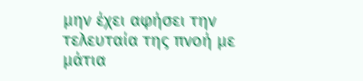μην έχει αφήσει την τελευταία της πνοή με μάτια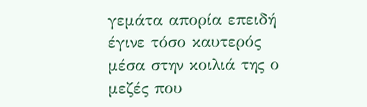γεμάτα απορία επειδή έγινε τόσο καυτερός μέσα στην κοιλιά της ο μεζές που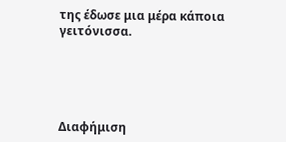της έδωσε μια μέρα κάποια γειτόνισσα.





Διαφήμιση